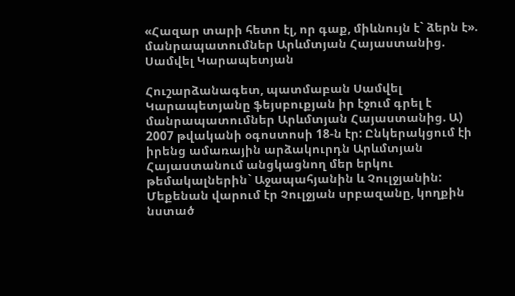«Հազար տարի հետո էլ, որ գաք, միևնույն է` ձերն է». մանրապատումներ Արևմտյան Հայաստանից. Սամվել Կարապետյան

Հուշարձանագետ, պատմաբան Սամվել Կարապետյանը ֆեյսբուքյան իր էջում գրել է մանրապատումներ Արևմտյան Հայաստանից. Ա) 2007 թվականի օգոստոսի 18-ն էր: Ընկերակցում էի իրենց ամառային արձակուրդն Արևմտյան Հայաստանում անցկացնող մեր երկու թեմակալներին` Աջապահյանին և Չուլջյանին: Մեքենան վարում էր Չուլջյան սրբազանը, կողքին նստած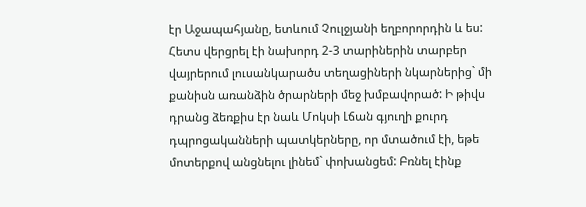էր Աջապահյանը, ետևում Չուլջյանի եղբորորդին և ես: Հետս վերցրել էի նախորդ 2-3 տարիներին տարբեր վայրերում լուսանկարածս տեղացիների նկարներից` մի քանիսն առանձին ծրարների մեջ խմբավորած: Ի թիվս դրանց ձեռքիս էր նաև Մոկսի Լճան գյուղի քուրդ դպրոցականների պատկերները, որ մտածում էի, եթե մոտերքով անցնելու լինեմ` փոխանցեմ: Բռնել էինք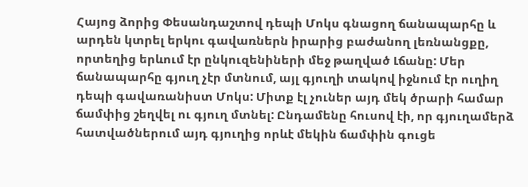Հայոց ձորից Փեսանդաշտով դեպի Մոկս գնացող ճանապարհը և արդեն կտրել երկու գավառներն իրարից բաժանող լեռնանցքը, որտեղից երևում էր ընկուզենիների մեջ թաղված Լճանը: Մեր ճանապարհը գյուղ չէր մտնում, այլ գյուղի տակով իջնում էր ուղիղ դեպի գավառանիստ Մոկս: Միտք էլ չուներ այդ մեկ ծրարի համար ճամփից շեղվել ու գյուղ մտնել: Ընդամենը հուսով էի, որ գյուղամերձ հատվածներում այդ գյուղից որևէ մեկին ճամփին գուցե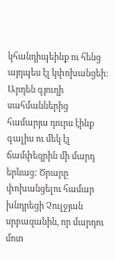կհանդիպեինք ու հենց այդպես էլ կփոխանցեի: Արդեն գյուղի սահմաններից համարյա դուրս էինք գալիս ու մեկ էլ ճամփեզրին մի մարդ երևաց: Ծրարը փոխանցելու համար խնդրեցի Չուլջյան սրբազանին, որ մարդու մոտ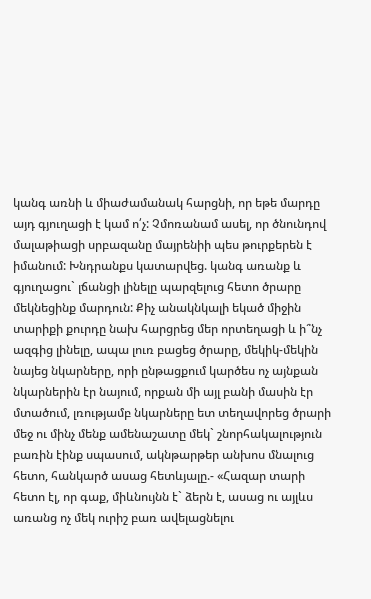կանգ առնի և միաժամանակ հարցնի, որ եթե մարդը այդ գյուղացի է կամ ո՛չ: Չմոռանամ ասել, որ ծնունդով մալաթիացի սրբազանը մայրենիի պես թուրքերեն է իմանում: Խնդրանքս կատարվեց. կանգ առանք և գյուղացու` լճանցի լինելը պարզելուց հետո ծրարը մեկնեցինք մարդուն: Քիչ անակնկալի եկած միջին տարիքի քուրդը նախ հարցրեց մեր որտեղացի և ի՞նչ ազգից լինելը, ապա լուռ բացեց ծրարը, մեկիկ-մեկին նայեց նկարները, որի ընթացքում կարծես ոչ այնքան նկարներին էր նայում, որքան մի այլ բանի մասին էր մտածում, լռությամբ նկարները ետ տեղավորեց ծրարի մեջ ու մինչ մենք ամենաշատը մեկ` շնորհակալություն բառին էինք սպասում, ակնթարթեր անխոս մնալուց հետո, հանկարծ ասաց հետևյալը.- «Հազար տարի հետո էլ, որ գաք, միևնույնն է` ձերն է, ասաց ու այլևս առանց ոչ մեկ ուրիշ բառ ավելացնելու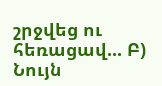շրջվեց ու հեռացավ... Բ) Նույն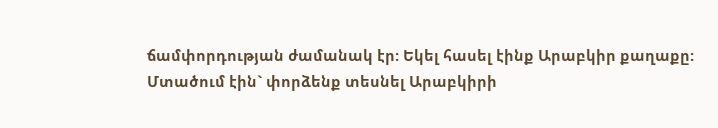ճամփորդության ժամանակ էր: Եկել հասել էինք Արաբկիր քաղաքը: Մտածում էին` փորձենք տեսնել Արաբկիրի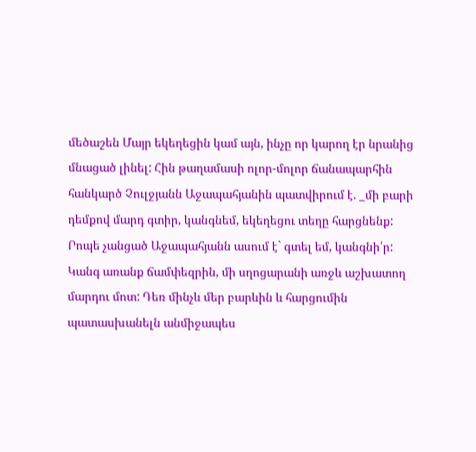մեծաշեն Մայր եկեղեցին կամ այն, ինչը որ կարող էր նրանից մնացած լինել: Հին թաղամասի ոլոր-մոլոր ճանապարհին հանկարծ Չուլջյանն Աջապահյանին պատվիրում է. _մի բարի դեմքով մարդ գտիր, կանգնեմ, եկեղեցու տեղը հարցնենք: Րոպե չանցած Աջապահյանն ասում է` գտել եմ, կանգնի՛ր: Կանգ առանք ճամփեզրին, մի սղոցարանի առջև աշխատող մարդու մոտ: Դեռ մինչև մեր բարևին և հարցումին պատասխանելն անմիջապես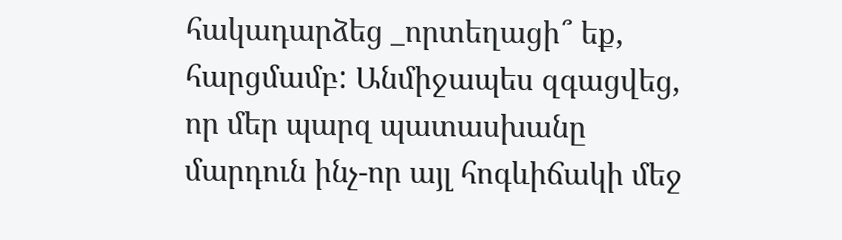հակադարձեց _որտեղացի՞ եք, հարցմամբ: Անմիջապես զգացվեց, որ մեր պարզ պատասխանը մարդուն ինչ-որ այլ հոգևիճակի մեջ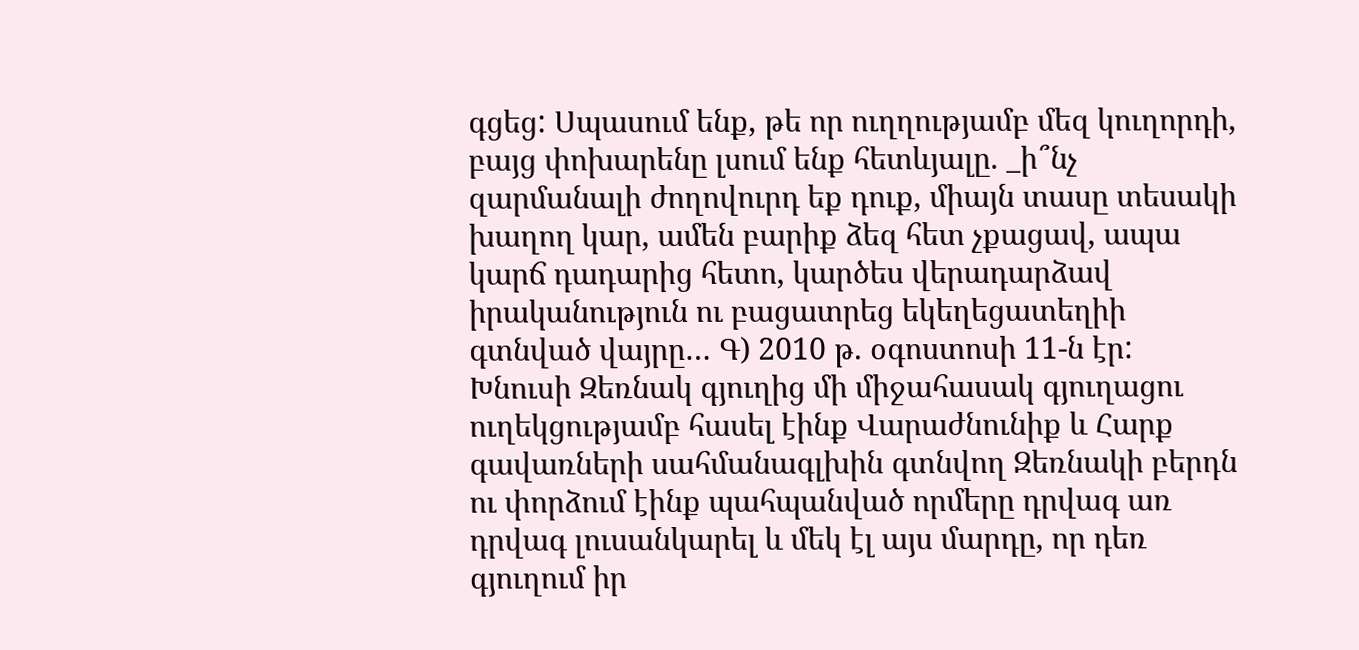գցեց: Սպասում ենք, թե որ ուղղությամբ մեզ կուղորդի, բայց փոխարենը լսում ենք հետևյալը. _ի՞նչ զարմանալի ժողովուրդ եք դուք, միայն տասը տեսակի խաղող կար, ամեն բարիք ձեզ հետ չքացավ, ապա կարճ դադարից հետո, կարծես վերադարձավ իրականություն ու բացատրեց եկեղեցատեղիի գտնված վայրը… Գ) 2010 թ. օգոստոսի 11-ն էր: Խնուսի Զեռնակ գյուղից մի միջահասակ գյուղացու ուղեկցությամբ հասել էինք Վարաժնունիք և Հարք գավառների սահմանագլխին գտնվող Զեռնակի բերդն ու փորձում էինք պահպանված որմերը դրվագ առ դրվագ լուսանկարել և մեկ էլ այս մարդը, որ դեռ գյուղում իր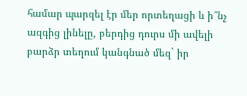համար պարզել էր մեր որտեղացի և ի՞նչ ազգից լինելը, բերդից դուրս մի ավելի բարձր տեղում կանգնած մեզ` իր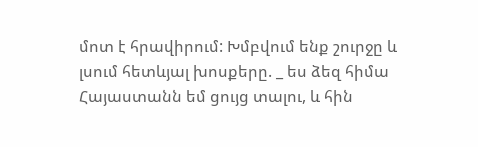մոտ է հրավիրում: Խմբվում ենք շուրջը և լսում հետևյալ խոսքերը. _ ես ձեզ հիմա Հայաստանն եմ ցույց տալու, և հին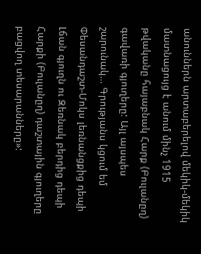անուններն արտաբերելով մեկիկ-մեկիկ մատնացույց է անում մինչ 1915 թվականը հայաբնակ Հարք (Բուլանըղ) գավառի գյուղերը: Այլ այսպես շարունակ… Գրությանս կցում եմ Փեսանդաշտ-Մոկս լեռնանցքից դեպի Լճան գյուղն ու Զեռնակ բերդից դեպի Հարքի (Բուլանըղ) դաշտային գյուղերը բացվող տեսարանները»: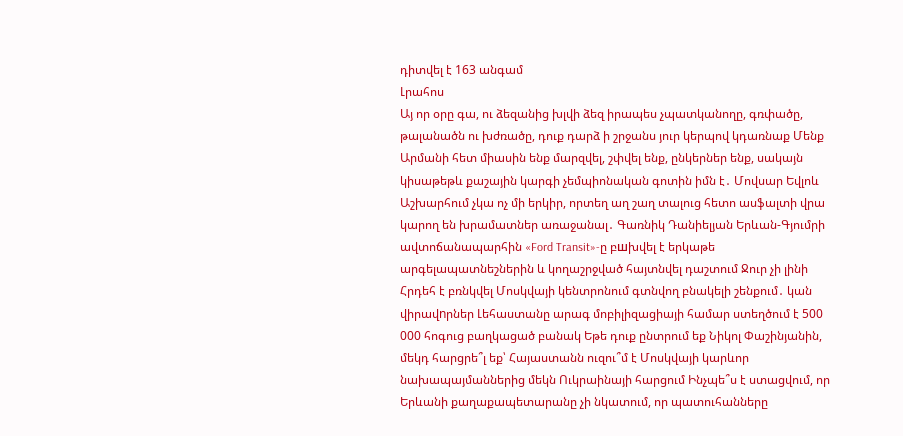դիտվել է 163 անգամ
Լրահոս
Այ որ օրը գա, ու ձեզանից խլվի ձեզ իրապես չպատկանողը, գռփածը, թալանածն ու խժռածը, դուք դարձ ի շրջանս յուր կերպով կդառնաք Մենք Արմանի հետ միասին ենք մարզվել, շփվել ենք, ընկերներ ենք, սակայն կիսաթեթև քաշային կարգի չեմպիոնական գոտին իմն է․ Մովսար Եվլոև Աշխարհում չկա ոչ մի երկիր, որտեղ աղ շաղ տալուց հետո ասֆալտի վրա կարող են խրամատներ առաջանալ․ Գառնիկ Դանիելյան Երևան-Գյումրի ավտոճանապարհին «Ford Transit»-ը բшխվել է երկաթե արգելապատնեշներին և կողաշրջված հայտնվել դաշտում Ջուր չի լինի Հրդեհ է բռնկվել Մոսկվայի կենտրոնում գտնվող բնակելի շենքում․ կան վիրավnրներ Լեհաստանը արագ մոբիլիզացիայի համար ստեղծում է 500 000 հոգուց բաղկացած բանակ Եթե դուք ընտրում եք Նիկոլ Փաշինյանին, մեկդ հարցրե՞լ եք՝ Հայաստանն ուզու՞մ է Մոսկվայի կարևոր նախապայմաններից մեկն Ուկրաինայի հարցում Ինչպե՞ս է ստացվում, որ Երևանի քաղաքապետարանը չի նկատում, որ պատուհանները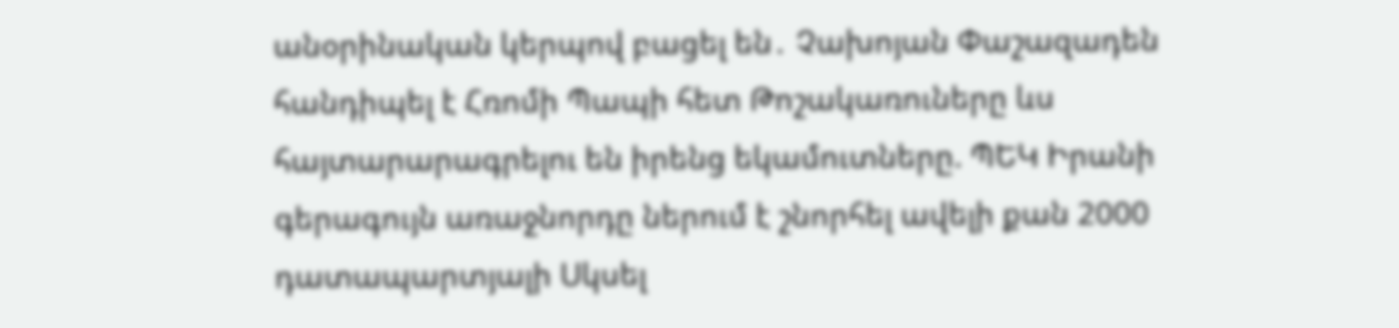անօրինական կերպով բացել են․ Չախոյան Փաշազադեն հանդիպել է Հռոմի Պապի հետ Թոշակառուները ևս հայտարարագրելու են իրենց եկամուտները. ՊԵԿ Իրանի գերագույն առաջնորդը ներում է շնորհել ավելի քան 2000 դատապարտյալի Սկսել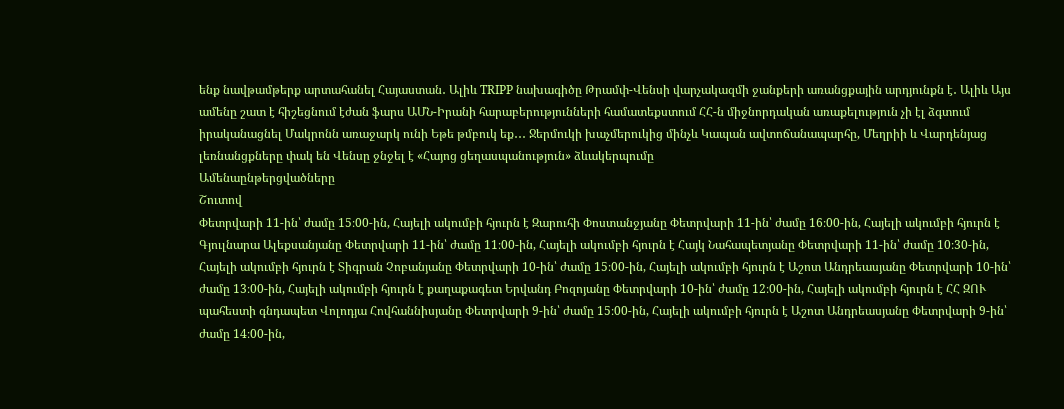ենք նավթամթերք արտահանել Հայաստան․ Ալիև TRIPP նախագիծը Թրամփ-Վենսի վարչակազմի ջանքերի առանցքային արդյունքն է․ Ալիև Այս ամենը շատ է հիշեցնում էժան ֆարս ԱՄՆ-Իրանի հարաբերությունների համատեքստում ՀՀ-ն միջնորդական առաքելություն չի էլ ձգտում իրականացնել Մակրոնն առաջարկ ունի Եթե թմբուկ եք․․․ Ջերմուկի խաչմերուկից մինչև Կապան ավտոճանապարհը, Մեղրիի և Վարդենյաց լեռնանցքները փակ են Վենսը ջնջել է «Հայոց ցեղասպանություն» ձևակերպումը
Ամենաընթերցվածները
Շուտով
Փետրվարի 11-ին՝ ժամը 15։00-ին, Հայելի ակումբի հյուրն է Զարուհի Փոստանջյանը Փետրվարի 11-ին՝ ժամը 16։00-ին, Հայելի ակումբի հյուրն է Գյուլնարա Ալեքսանյանը Փետրվարի 11-ին՝ ժամը 11։00-ին, Հայելի ակումբի հյուրն է Հայկ Նահապետյանը Փետրվարի 11-ին՝ ժամը 10։30-ին, Հայելի ակումբի հյուրն է Տիգրան Չոբանյանը Փետրվարի 10-ին՝ ժամը 15։00-ին, Հայելի ակումբի հյուրն է Աշոտ Անդրեասյանը Փետրվարի 10-ին՝ ժամը 13։00-ին, Հայելի ակումբի հյուրն է քաղաքագետ Երվանդ Բոզոյանը Փետրվարի 10-ին՝ ժամը 12։00-ին, Հայելի ակումբի հյուրն է ՀՀ ԶՈՒ պահեստի գնդապետ Վոլոդյա Հովհաննիսյանը Փետրվարի 9-ին՝ ժամը 15։00-ին, Հայելի ակումբի հյուրն է Աշոտ Անդրեասյանը Փետրվարի 9-ին՝ ժամը 14։00-ին,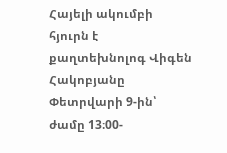Հայելի ակումբի հյուրն է քաղտեխնոլոգ Վիգեն Հակոբյանը Փետրվարի 9-ին՝ ժամը 13։00-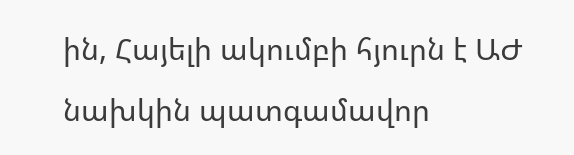ին, Հայելի ակումբի հյուրն է ԱԺ նախկին պատգամավոր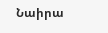Նաիրա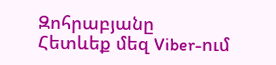Զոհրաբյանը
Հետևեք մեզ Viber-ում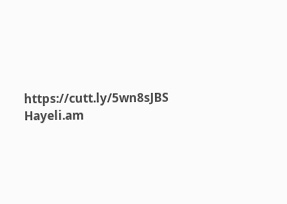https://cutt.ly/5wn8sJBS
Hayeli.am